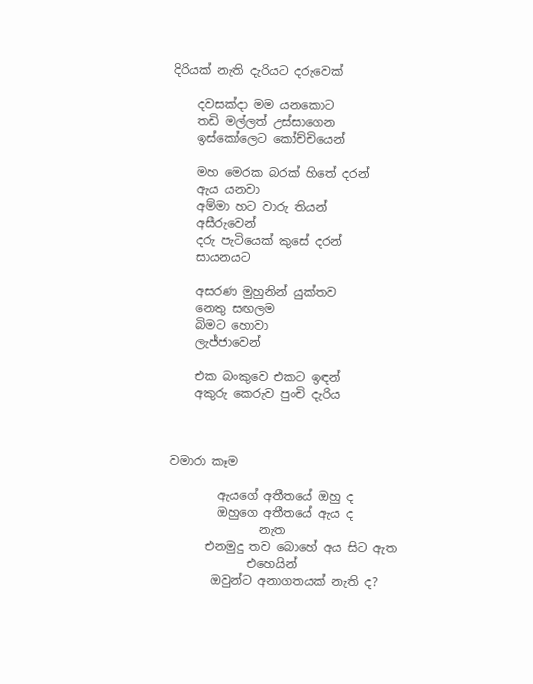දිරියක් නැති දැරියට දරුවෙක්

    දවසක්දා මම යනකොට
    තඩි මල්ලත් උස්සාගෙන
    ඉස්කෝලෙට කෝච්චියෙන්

    මහ මෙරක බරක් හිතේ දරන්
    ඇය යනවා
    අම්මා හට වාරු තියන්
    අසීරුවෙන්
    දරු පැටියෙක් කුසේ දරන්
    සායනයට

    අසරණ මුහුනින් යුක්තව
    නෙතු සඟලම
    බිමට හොවා
    ලැජ්ජාවෙන්

    එක බංකුවෙ එකට ඉඳන්
    අකුරු කෙරුව පුංචි දැරිය



වමාරා කෑම

        ඇයගේ අතීතයේ ඔහු ද
        ඔහුගෙ අතීතයේ ඇය ද
               නැත
      එනමුදු තව බොහේ අය සිට ඇත
             එහෙයින්
       ඔවුන්ට අනාගතයක් නැති ද?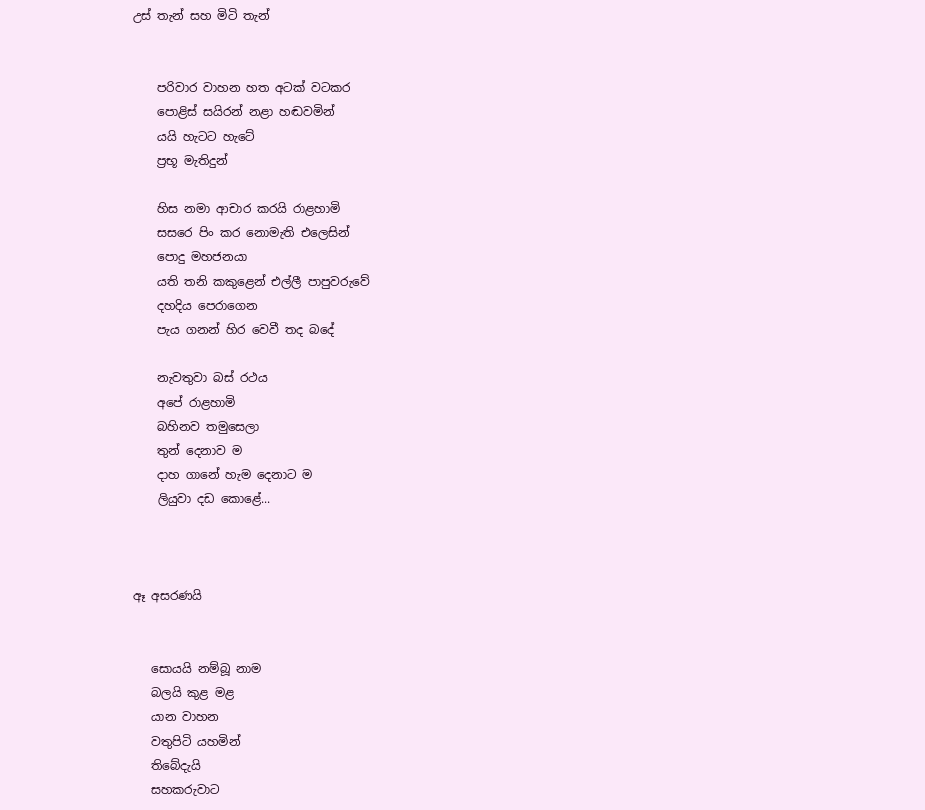උස් තැන් සහ මිටි තැන්


    පරිවාර වාහන හත අටක් වටකර
    පොළිස් සයිරන් නළා හඬවමින්
    යයි හැටට හැටේ
    ප්‍රභූ මැතිදුන්

    හිස නමා ආචාර කරයි රාළහාමි
    සසරෙ පිං කර නොමැති එලෙසින්
    පොදු මහජනයා
    යති තනි කකුළෙන් එල්ලී පාපුවරුවේ
    දහදිය පෙරාගෙන
    පැය ගනන් හිර වෙවී තද බදේ

    නැවතුවා බස් රථය
    අපේ රාළහාමි
    බහිනව තමුසෙලා
    තුන් දෙනාව ම
    දාහ ගානේ හැම දෙනාට ම
    ලියුවා දඩ කොළේ...



ඈ අසරණයි


   සොයයි නම්බූ නාම
   බලයි කුළ මළ
   යාන වාහන
   වතුපිටි යහමින්
   තිබේදැයි
   සහකරුවාට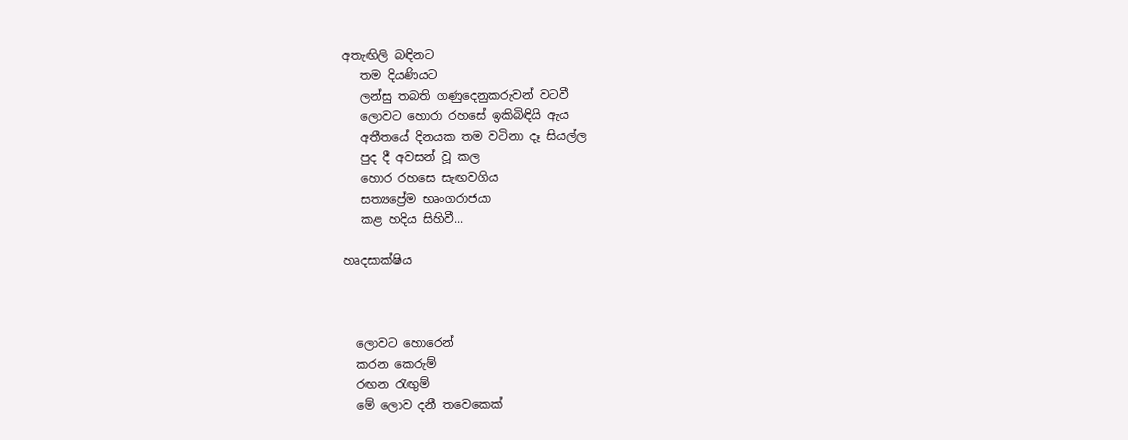අතැඟිලි බඳිනට
   තම දියණියට
   ලන්සු තබති ගණුදෙනුකරුවන් වටවී
   ලොවට හොරා රහසේ ඉකිබිඳියි ඇය
   අතීතයේ දිනයක තම වටිනා දෑ සියල්ල
   පුද දී අවසන් වූ කල
   හොර රහසෙ සැඟවගිය
   සත්‍යප්‍රේම භෘංගරාජයා
   කළ හදිය සිහිවී...

හෘදසාක්ෂිය



  ලොවට හොරෙන්
  කරන කෙරුම්
  රඟන රැඟුම්
  මේ ලොව දනී තවෙකෙක්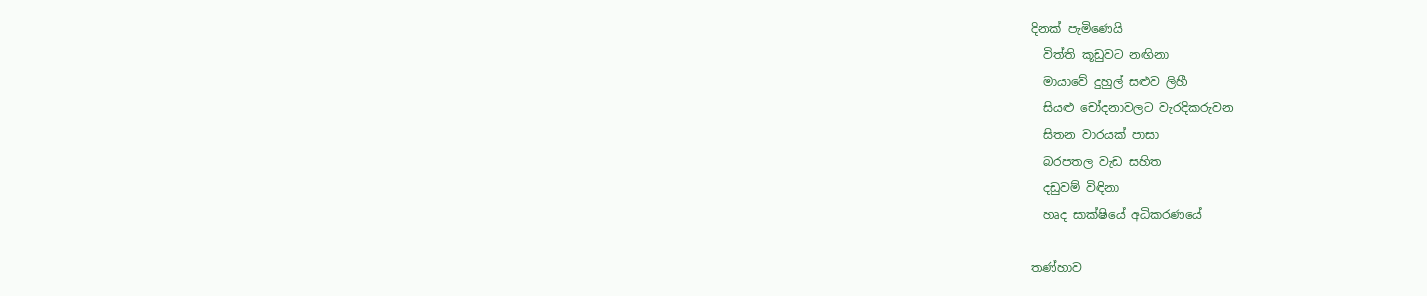දිනක් පැමිණෙයි
  විත්ති කූඩුවට නඟිනා
  මායාවේ දුහුල් සළුව ලිහී
  සියළු චෝදනාවලට වැරදිකරුවන
  සිතන වාරයක් පාසා
  බරපතල වැඩ සහිත
  දඩුවම් විඳිනා
  හෘද සාක්ෂියේ අධිකරණයේ

තණ්හාව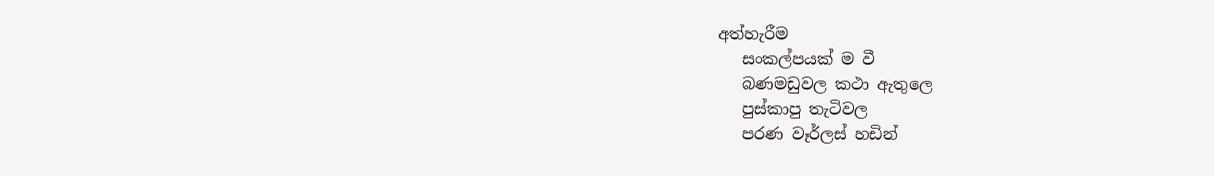අත්හැරීම
   සංකල්පයක් ම වී
   බණමඩුවල කථා ඇතුලෙ
   පුස්කාපු තැටිවල
   පරණ වෑර්ලස් හඩින්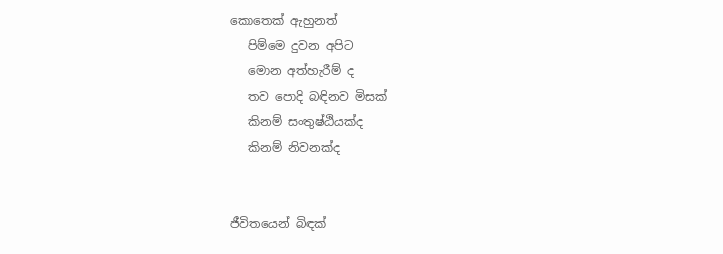කොතෙක් ඇහුනත්
   පිම්මෙ දුවන අපිට
   මොන අත්හැරීම් ද
   තව පොදි බඳිනව මිසක්
   කිනම් සංතුෂ්ඨියක්ද
   කිනම් නිවනක්ද


ජීවිතයෙන් බිඳක්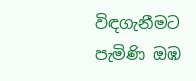විඳගැනීමට පැමිණි ඔඹ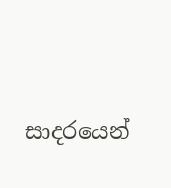සාදරයෙන්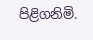පිළිගනිමි.